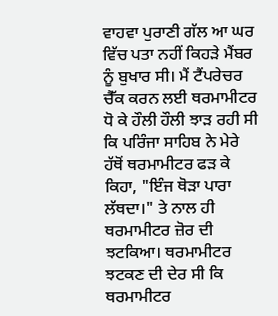ਵਾਹਵਾ ਪੁਰਾਣੀ ਗੱਲ ਆ ਘਰ ਵਿੱਚ ਪਤਾ ਨਹੀਂ ਕਿਹੜੇ ਮੈਂਬਰ ਨੂੰ ਬੁਖਾਰ ਸੀ। ਮੈਂ ਟੈਂਪਰੇਚਰ ਚੈੱਕ ਕਰਨ ਲਈ ਥਰਮਾਮੀਟਰ ਧੋ ਕੇ ਹੌਲੀ ਹੌਲੀ ਝਾੜ ਰਹੀ ਸੀ ਕਿ ਪਰਿੰਜਾ ਸਾਹਿਬ ਨੇ ਮੇਰੇ ਹੱਥੋਂ ਥਰਮਾਮੀਟਰ ਫੜ ਕੇ ਕਿਹਾ, "ਇੰਜ ਥੋੜਾ ਪਾਰਾ ਲੱਥਦਾ।" ਤੇ ਨਾਲ ਹੀ ਥਰਮਾਮੀਟਰ ਜ਼ੋਰ ਦੀ ਝਟਕਿਆ। ਥਰਮਾਮੀਟਰ ਝਟਕਣ ਦੀ ਦੇਰ ਸੀ ਕਿ ਥਰਮਾਮੀਟਰ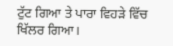ਟੁੱਟ ਗਿਆ ਤੇ ਪਾਰਾ ਵਿਹੜੇ ਵਿੱਚ ਖਿੱਲਰ ਗਿਆ।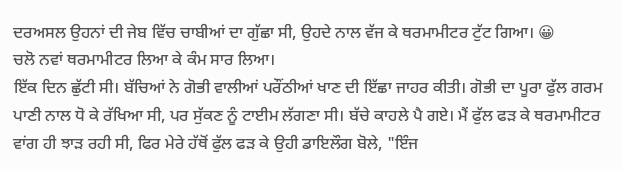ਦਰਅਸਲ ਉਹਨਾਂ ਦੀ ਜੇਬ ਵਿੱਚ ਚਾਬੀਆਂ ਦਾ ਗੁੱਛਾ ਸੀ, ਉਹਦੇ ਨਾਲ ਵੱਜ ਕੇ ਥਰਮਾਮੀਟਰ ਟੁੱਟ ਗਿਆ। 😀
ਚਲੋ ਨਵਾਂ ਥਰਮਾਮੀਟਰ ਲਿਆ ਕੇ ਕੰਮ ਸਾਰ ਲਿਆ।
ਇੱਕ ਦਿਨ ਛੁੱਟੀ ਸੀ। ਬੱਚਿਆਂ ਨੇ ਗੋਭੀ ਵਾਲੀਆਂ ਪਰੌਂਠੀਆਂ ਖਾਣ ਦੀ ਇੱਛਾ ਜਾਹਰ ਕੀਤੀ। ਗੋਭੀ ਦਾ ਪੂਰਾ ਫੁੱਲ ਗਰਮ ਪਾਣੀ ਨਾਲ ਧੋ ਕੇ ਰੱਖਿਆ ਸੀ, ਪਰ ਸੁੱਕਣ ਨੂੰ ਟਾਈਮ ਲੱਗਣਾ ਸੀ। ਬੱਚੇ ਕਾਹਲੇ ਪੈ ਗਏ। ਮੈਂ ਫੁੱਲ ਫੜ ਕੇ ਥਰਮਾਮੀਟਰ ਵਾਂਗ ਹੀ ਝਾੜ ਰਹੀ ਸੀ, ਫਿਰ ਮੇਰੇ ਹੱਥੋਂ ਫੁੱਲ ਫੜ ਕੇ ਉਹੀ ਡਾਇਲੌਗ ਬੋਲੇ, "ਇੰਜ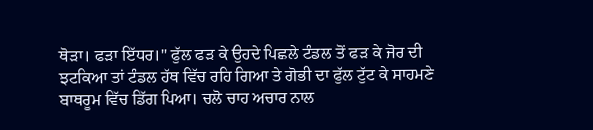ਥੋੜਾ। ਫੜਾ ਇੱਧਰ।" ਫੁੱਲ ਫੜ ਕੇ ਉਹਦੇ ਪਿਛਲੇ ਟੰਡਲ ਤੋਂ ਫੜ ਕੇ ਜੋਰ ਦੀ ਝਟਕਿਆ ਤਾਂ ਟੰਡਲ ਹੱਥ ਵਿੱਚ ਰਹਿ ਗਿਆ ਤੇ ਗੋਭੀ ਦਾ ਫੁੱਲ ਟੁੱਟ ਕੇ ਸਾਹਮਣੇ ਬਾਥਰੂਮ ਵਿੱਚ ਡਿੱਗ ਪਿਆ। ਚਲੋ ਚਾਹ ਅਚਾਰ ਨਾਲ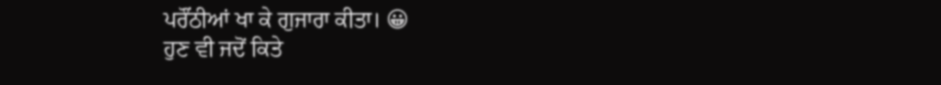ਪਰੌਂਠੀਆਂ ਖਾ ਕੇ ਗੁਜਾਰਾ ਕੀਤਾ। 😀
ਹੁਣ ਵੀ ਜਦੋਂ ਕਿਤੇ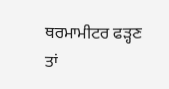ਥਰਮਾਮੀਟਰ ਫੜ੍ਹਣ ਤਾਂ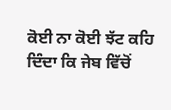ਕੋਈ ਨਾ ਕੋਈ ਝੱਟ ਕਹਿ ਦਿੰਦਾ ਕਿ ਜੇਬ ਵਿੱਚੋਂ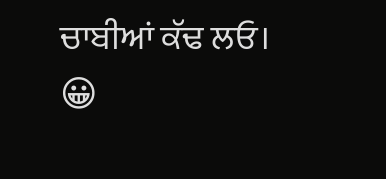ਚਾਬੀਆਂ ਕੱਢ ਲਓ। 😀